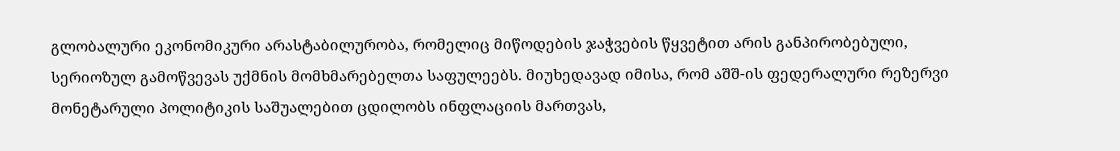გლობალური ეკონომიკური არასტაბილურობა, რომელიც მიწოდების ჯაჭვების წყვეტით არის განპირობებული, სერიოზულ გამოწვევას უქმნის მომხმარებელთა საფულეებს. მიუხედავად იმისა, რომ აშშ-ის ფედერალური რეზერვი მონეტარული პოლიტიკის საშუალებით ცდილობს ინფლაციის მართვას,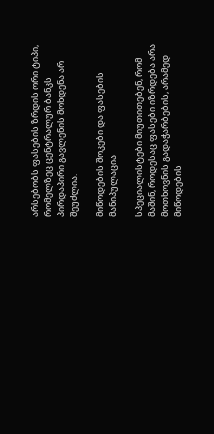არსებობს ფასების ზრდის ორი ტიპი, რომელზეც ცენტრალურ ბანკს პირდაპირი გავლენის მოხდენა არ შეუძლია.

მიწოდების შოკები და ფასების მანიპულაცია

სპეციალისტები მიუთითებენ, რომ მაშინ, როდესაც ფასები იზრდება არა მოთხოვნის გადაჭარბების, არამედ მიწოდების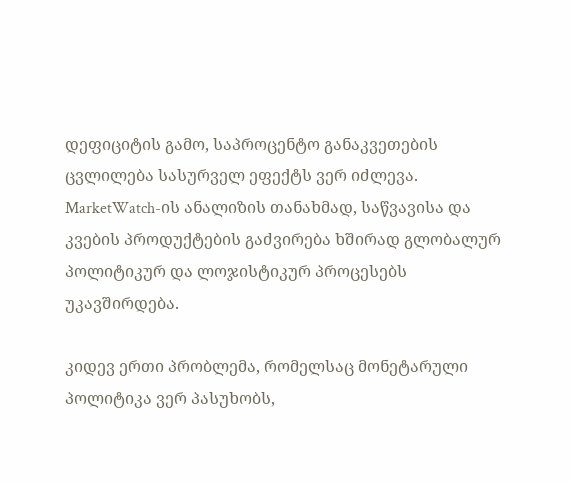დეფიციტის გამო, საპროცენტო განაკვეთების ცვლილება სასურველ ეფექტს ვერ იძლევა. MarketWatch-ის ანალიზის თანახმად, საწვავისა და კვების პროდუქტების გაძვირება ხშირად გლობალურ პოლიტიკურ და ლოჯისტიკურ პროცესებს უკავშირდება.

კიდევ ერთი პრობლემა, რომელსაც მონეტარული პოლიტიკა ვერ პასუხობს,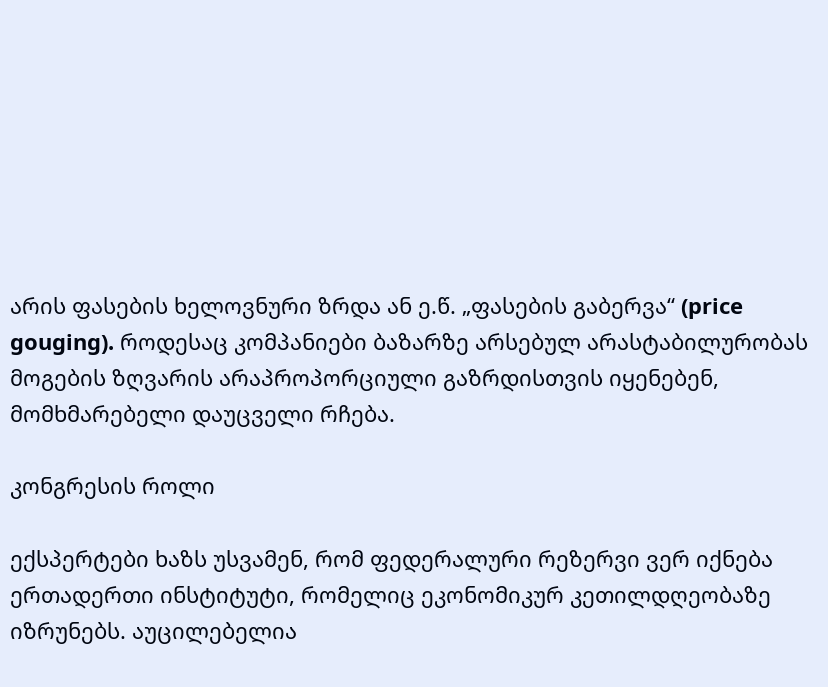არის ფასების ხელოვნური ზრდა ან ე.წ. „ფასების გაბერვა“ (price gouging). როდესაც კომპანიები ბაზარზე არსებულ არასტაბილურობას მოგების ზღვარის არაპროპორციული გაზრდისთვის იყენებენ, მომხმარებელი დაუცველი რჩება.

კონგრესის როლი

ექსპერტები ხაზს უსვამენ, რომ ფედერალური რეზერვი ვერ იქნება ერთადერთი ინსტიტუტი, რომელიც ეკონომიკურ კეთილდღეობაზე იზრუნებს. აუცილებელია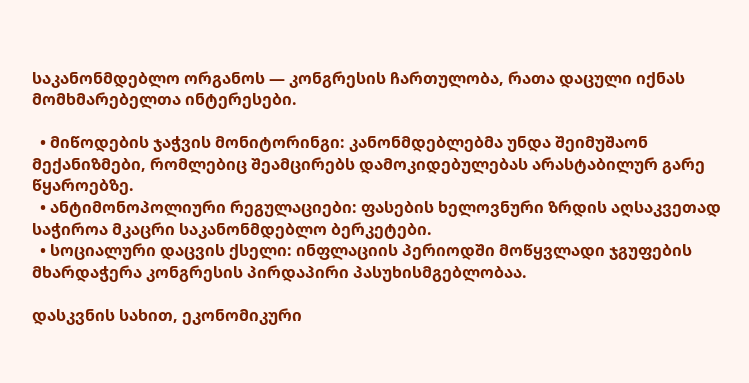საკანონმდებლო ორგანოს — კონგრესის ჩართულობა, რათა დაცული იქნას მომხმარებელთა ინტერესები.

  • მიწოდების ჯაჭვის მონიტორინგი: კანონმდებლებმა უნდა შეიმუშაონ მექანიზმები, რომლებიც შეამცირებს დამოკიდებულებას არასტაბილურ გარე წყაროებზე.
  • ანტიმონოპოლიური რეგულაციები: ფასების ხელოვნური ზრდის აღსაკვეთად საჭიროა მკაცრი საკანონმდებლო ბერკეტები.
  • სოციალური დაცვის ქსელი: ინფლაციის პერიოდში მოწყვლადი ჯგუფების მხარდაჭერა კონგრესის პირდაპირი პასუხისმგებლობაა.

დასკვნის სახით, ეკონომიკური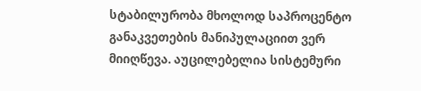სტაბილურობა მხოლოდ საპროცენტო განაკვეთების მანიპულაციით ვერ მიიღწევა. აუცილებელია სისტემური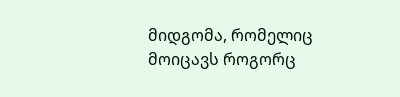მიდგომა, რომელიც მოიცავს როგორც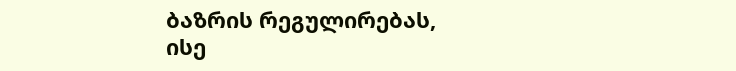ბაზრის რეგულირებას, ისე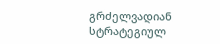გრძელვადიან სტრატეგიულ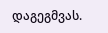დაგეგმვას.